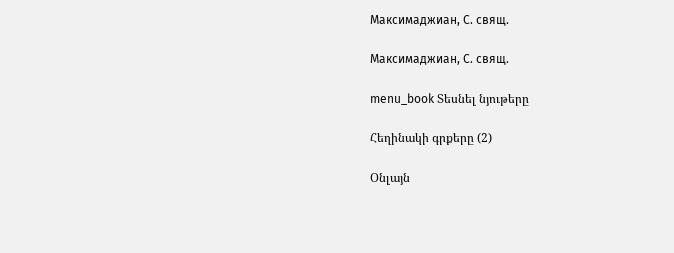Максимаджиан, С. свящ.

Максимаджиан, С. свящ.

menu_book Տեսնել նյութերը

Հեղինակի գրքերը (2)

Օնլայն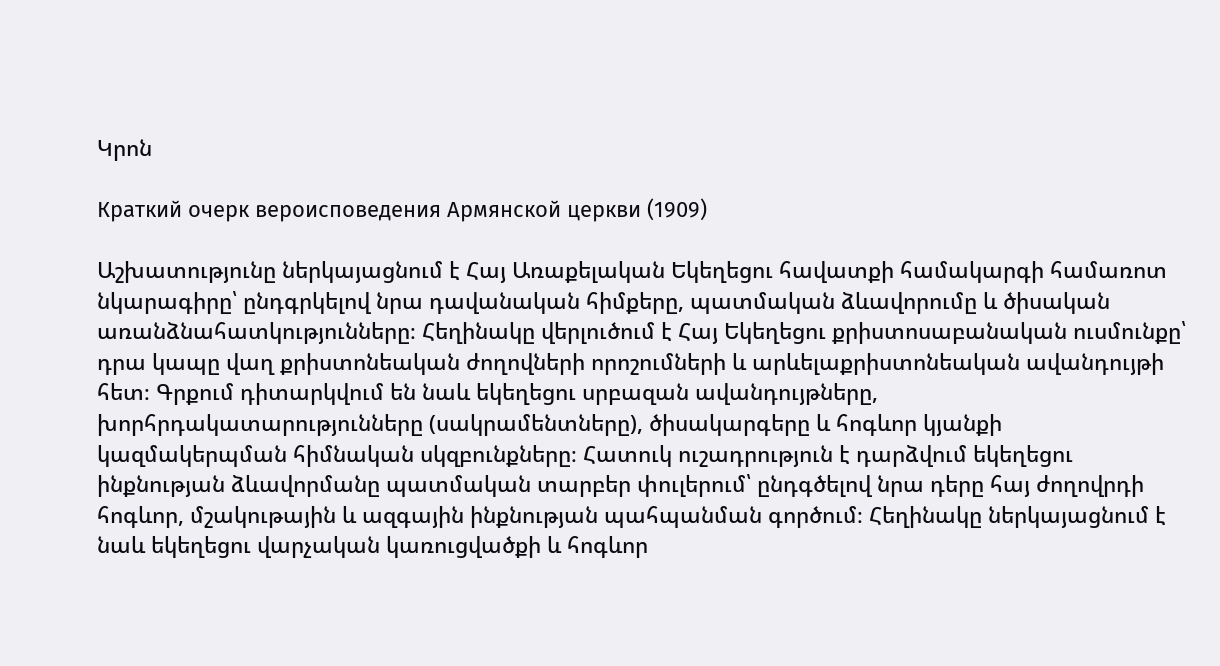Կրոն

Краткий очерк вероисповедения Армянской церкви (1909)

Աշխատությունը ներկայացնում է Հայ Առաքելական Եկեղեցու հավատքի համակարգի համառոտ նկարագիրը՝ ընդգրկելով նրա դավանական հիմքերը, պատմական ձևավորումը և ծիսական առանձնահատկությունները։ Հեղինակը վերլուծում է Հայ Եկեղեցու քրիստոսաբանական ուսմունքը՝ դրա կապը վաղ քրիստոնեական ժողովների որոշումների և արևելաքրիստոնեական ավանդույթի հետ։ Գրքում դիտարկվում են նաև եկեղեցու սրբազան ավանդույթները, խորհրդակատարությունները (սակրամենտները), ծիսակարգերը և հոգևոր կյանքի կազմակերպման հիմնական սկզբունքները։ Հատուկ ուշադրություն է դարձվում եկեղեցու ինքնության ձևավորմանը պատմական տարբեր փուլերում՝ ընդգծելով նրա դերը հայ ժողովրդի հոգևոր, մշակութային և ազգային ինքնության պահպանման գործում։ Հեղինակը ներկայացնում է նաև եկեղեցու վարչական կառուցվածքի և հոգևոր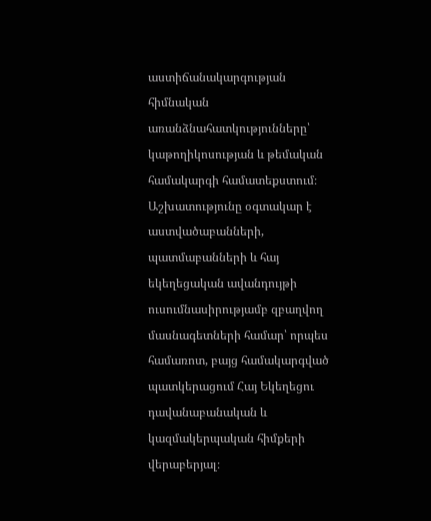աստիճանակարգության հիմնական առանձնահատկությունները՝ կաթողիկոսության և թեմական համակարգի համատեքստում։ Աշխատությունը օգտակար է աստվածաբանների, պատմաբանների և հայ եկեղեցական ավանդույթի ուսումնասիրությամբ զբաղվող մասնագետների համար՝ որպես համառոտ, բայց համակարգված պատկերացում Հայ Եկեղեցու դավանաբանական և կազմակերպական հիմքերի վերաբերյալ։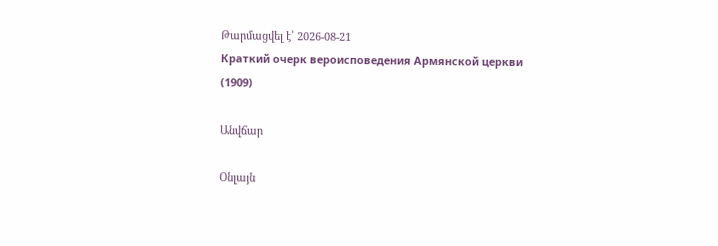Թարմացվել է՝ 2026-08-21
Краткий очерк вероисповедения Армянской церкви (1909)

Անվճար

Օնլայն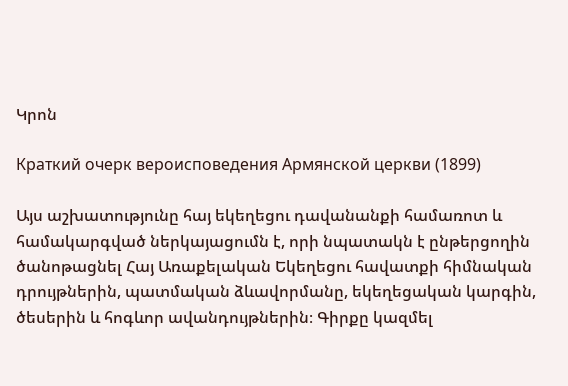Կրոն

Краткий очерк вероисповедения Армянской церкви (1899)

Այս աշխատությունը հայ եկեղեցու դավանանքի համառոտ և համակարգված ներկայացումն է, որի նպատակն է ընթերցողին ծանոթացնել Հայ Առաքելական Եկեղեցու հավատքի հիմնական դրույթներին, պատմական ձևավորմանը, եկեղեցական կարգին, ծեսերին և հոգևոր ավանդույթներին։ Գիրքը կազմել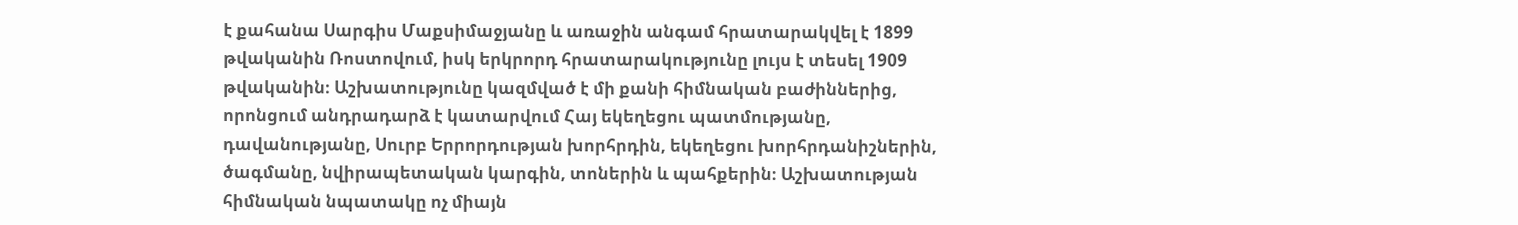է քահանա Սարգիս Մաքսիմաջյանը և առաջին անգամ հրատարակվել է 1899 թվականին Ռոստովում, իսկ երկրորդ հրատարակությունը լույս է տեսել 1909 թվականին։ Աշխատությունը կազմված է մի քանի հիմնական բաժիններից, որոնցում անդրադարձ է կատարվում Հայ եկեղեցու պատմությանը, դավանությանը, Սուրբ Երրորդության խորհրդին, եկեղեցու խորհրդանիշներին, ծագմանը, նվիրապետական կարգին, տոներին և պահքերին։ Աշխատության հիմնական նպատակը ոչ միայն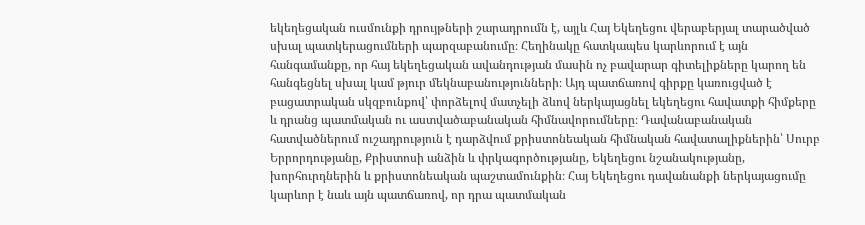եկեղեցական ուսմունքի դրույթների շարադրումն է, այլև Հայ Եկեղեցու վերաբերյալ տարածված սխալ պատկերացումների պարզաբանումը։ Հեղինակը հատկապես կարևորում է այն հանգամանքը, որ հայ եկեղեցական ավանդության մասին ոչ բավարար գիտելիքները կարող են հանգեցնել սխալ կամ թյուր մեկնաբանությունների։ Այդ պատճառով գիրքը կառուցված է բացատրական սկզբունքով՝ փորձելով մատչելի ձևով ներկայացնել եկեղեցու հավատքի հիմքերը և դրանց պատմական ու աստվածաբանական հիմնավորումները։ Դավանաբանական հատվածներում ուշադրություն է դարձվում քրիստոնեական հիմնական հավատալիքներին՝ Սուրբ Երրորդությանը, Քրիստոսի անձին և փրկագործությանը, Եկեղեցու նշանակությանը, խորհուրդներին և քրիստոնեական պաշտամունքին։ Հայ Եկեղեցու դավանանքի ներկայացումը կարևոր է նաև այն պատճառով, որ դրա պատմական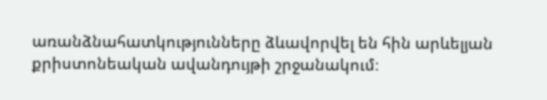առանձնահատկությունները ձևավորվել են հին արևելյան քրիստոնեական ավանդույթի շրջանակում։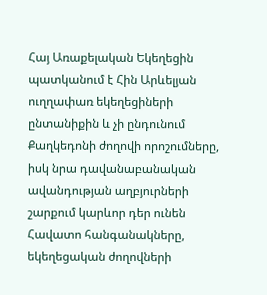Հայ Առաքելական Եկեղեցին պատկանում է Հին Արևելյան ուղղափառ եկեղեցիների ընտանիքին և չի ընդունում Քաղկեդոնի ժողովի որոշումները, իսկ նրա դավանաբանական ավանդության աղբյուրների շարքում կարևոր դեր ունեն Հավատո հանգանակները, եկեղեցական ժողովների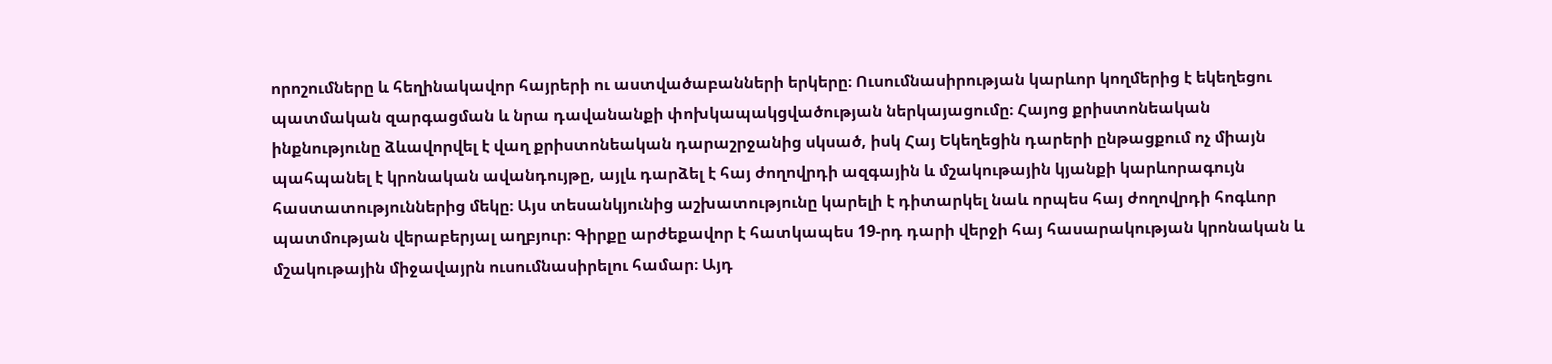որոշումները և հեղինակավոր հայրերի ու աստվածաբանների երկերը։ Ուսումնասիրության կարևոր կողմերից է եկեղեցու պատմական զարգացման և նրա դավանանքի փոխկապակցվածության ներկայացումը։ Հայոց քրիստոնեական ինքնությունը ձևավորվել է վաղ քրիստոնեական դարաշրջանից սկսած, իսկ Հայ Եկեղեցին դարերի ընթացքում ոչ միայն պահպանել է կրոնական ավանդույթը, այլև դարձել է հայ ժողովրդի ազգային և մշակութային կյանքի կարևորագույն հաստատություններից մեկը։ Այս տեսանկյունից աշխատությունը կարելի է դիտարկել նաև որպես հայ ժողովրդի հոգևոր պատմության վերաբերյալ աղբյուր։ Գիրքը արժեքավոր է հատկապես 19-րդ դարի վերջի հայ հասարակության կրոնական և մշակութային միջավայրն ուսումնասիրելու համար։ Այդ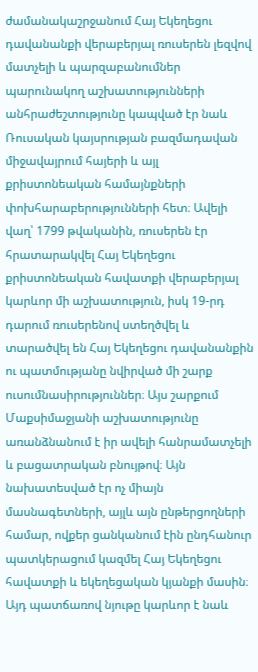ժամանակաշրջանում Հայ Եկեղեցու դավանանքի վերաբերյալ ռուսերեն լեզվով մատչելի և պարզաբանումներ պարունակող աշխատությունների անհրաժեշտությունը կապված էր նաև Ռուսական կայսրության բազմադավան միջավայրում հայերի և այլ քրիստոնեական համայնքների փոխհարաբերությունների հետ։ Ավելի վաղ՝ 1799 թվականին, ռուսերեն էր հրատարակվել Հայ Եկեղեցու քրիստոնեական հավատքի վերաբերյալ կարևոր մի աշխատություն, իսկ 19-րդ դարում ռուսերենով ստեղծվել և տարածվել են Հայ Եկեղեցու դավանանքին ու պատմությանը նվիրված մի շարք ուսումնասիրություններ։ Այս շարքում Մաքսիմաջյանի աշխատությունը առանձնանում է իր ավելի հանրամատչելի և բացատրական բնույթով։ Այն նախատեսված էր ոչ միայն մասնագետների, այլև այն ընթերցողների համար, ովքեր ցանկանում էին ընդհանուր պատկերացում կազմել Հայ Եկեղեցու հավատքի և եկեղեցական կյանքի մասին։ Այդ պատճառով նյութը կարևոր է նաև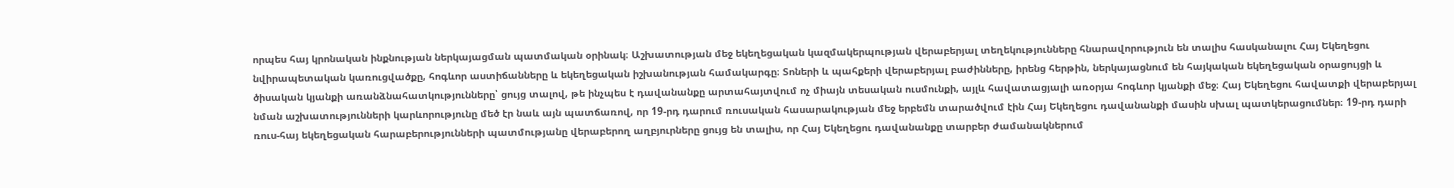որպես հայ կրոնական ինքնության ներկայացման պատմական օրինակ։ Աշխատության մեջ եկեղեցական կազմակերպության վերաբերյալ տեղեկությունները հնարավորություն են տալիս հասկանալու Հայ Եկեղեցու նվիրապետական կառուցվածքը, հոգևոր աստիճանները և եկեղեցական իշխանության համակարգը։ Տոների և պահքերի վերաբերյալ բաժինները, իրենց հերթին, ներկայացնում են հայկական եկեղեցական օրացույցի և ծիսական կյանքի առանձնահատկությունները՝ ցույց տալով, թե ինչպես է դավանանքը արտահայտվում ոչ միայն տեսական ուսմունքի, այլև հավատացյալի առօրյա հոգևոր կյանքի մեջ։ Հայ Եկեղեցու հավատքի վերաբերյալ նման աշխատությունների կարևորությունը մեծ էր նաև այն պատճառով, որ 19-րդ դարում ռուսական հասարակության մեջ երբեմն տարածվում էին Հայ Եկեղեցու դավանանքի մասին սխալ պատկերացումներ։ 19-րդ դարի ռուս-հայ եկեղեցական հարաբերությունների պատմությանը վերաբերող աղբյուրները ցույց են տալիս, որ Հայ Եկեղեցու դավանանքը տարբեր ժամանակներում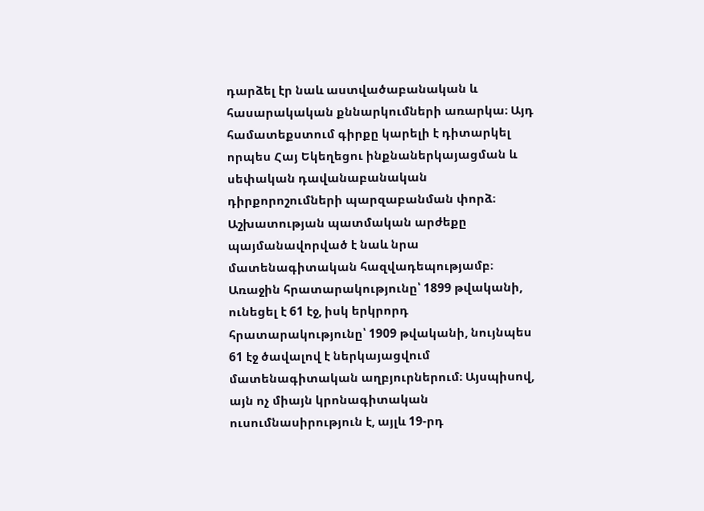դարձել էր նաև աստվածաբանական և հասարակական քննարկումների առարկա։ Այդ համատեքստում գիրքը կարելի է դիտարկել որպես Հայ Եկեղեցու ինքնաներկայացման և սեփական դավանաբանական դիրքորոշումների պարզաբանման փորձ։ Աշխատության պատմական արժեքը պայմանավորված է նաև նրա մատենագիտական հազվադեպությամբ։ Առաջին հրատարակությունը՝ 1899 թվականի, ունեցել է 61 էջ, իսկ երկրորդ հրատարակությունը՝ 1909 թվականի, նույնպես 61 էջ ծավալով է ներկայացվում մատենագիտական աղբյուրներում։ Այսպիսով, այն ոչ միայն կրոնագիտական ուսումնասիրություն է, այլև 19-րդ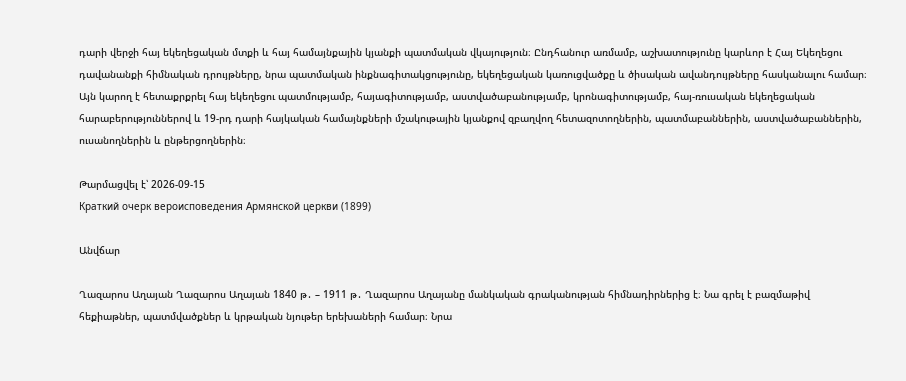դարի վերջի հայ եկեղեցական մտքի և հայ համայնքային կյանքի պատմական վկայություն։ Ընդհանուր առմամբ, աշխատությունը կարևոր է Հայ Եկեղեցու դավանանքի հիմնական դրույթները, նրա պատմական ինքնագիտակցությունը, եկեղեցական կառուցվածքը և ծիսական ավանդույթները հասկանալու համար։ Այն կարող է հետաքրքրել հայ եկեղեցու պատմությամբ, հայագիտությամբ, աստվածաբանությամբ, կրոնագիտությամբ, հայ-ռուսական եկեղեցական հարաբերություններով և 19-րդ դարի հայկական համայնքների մշակութային կյանքով զբաղվող հետազոտողներին, պատմաբաններին, աստվածաբաններին, ուսանողներին և ընթերցողներին։

Թարմացվել է՝ 2026-09-15
Краткий очерк вероисповедения Армянской церкви (1899)

Անվճար

Ղազարոս Աղայան Ղազարոս Աղայան 1840 թ․ – 1911 թ․ Ղազարոս Աղայանը մանկական գրականության հիմնադիրներից է։ Նա գրել է բազմաթիվ հեքիաթներ, պատմվածքներ և կրթական նյութեր երեխաների համար։ Նրա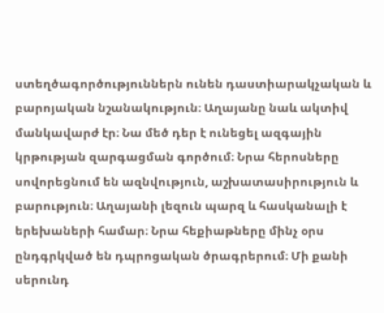ստեղծագործություններն ունեն դաստիարակչական և բարոյական նշանակություն։ Աղայանը նաև ակտիվ մանկավարժ էր։ Նա մեծ դեր է ունեցել ազգային կրթության զարգացման գործում։ Նրա հերոսները սովորեցնում են ազնվություն, աշխատասիրություն և բարություն։ Աղայանի լեզուն պարզ և հասկանալի է երեխաների համար։ Նրա հեքիաթները մինչ օրս ընդգրկված են դպրոցական ծրագրերում։ Մի քանի սերունդ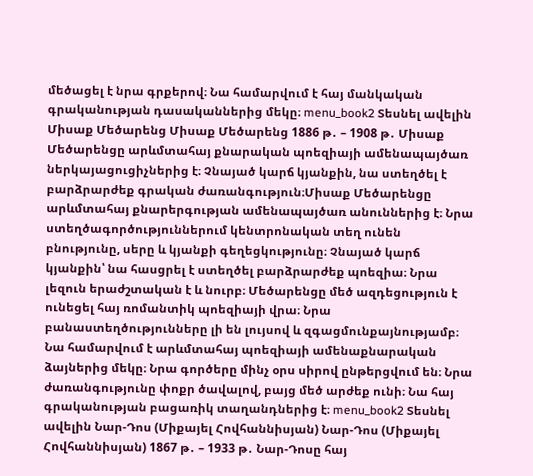մեծացել է նրա գրքերով։ Նա համարվում է հայ մանկական գրականության դասականներից մեկը։ menu_book2 Տեսնել ավելին Միսաք Մեծարենց Միսաք Մեծարենց 1886 թ․ – 1908 թ․ Միսաք Մեծարենցը արևմտահայ քնարական պոեզիայի ամենապայծառ ներկայացուցիչներից է։ Չնայած կարճ կյանքին, նա ստեղծել է բարձրարժեք գրական ժառանգություն։Միսաք Մեծարենցը արևմտահայ քնարերգության ամենապայծառ անուններից է։ Նրա ստեղծագործություններում կենտրոնական տեղ ունեն բնությունը, սերը և կյանքի գեղեցկությունը։ Չնայած կարճ կյանքին՝ նա հասցրել է ստեղծել բարձրարժեք պոեզիա։ Նրա լեզուն երաժշտական է և նուրբ։ Մեծարենցը մեծ ազդեցություն է ունեցել հայ ռոմանտիկ պոեզիայի վրա։ Նրա բանաստեղծությունները լի են լույսով և զգացմունքայնությամբ։ Նա համարվում է արևմտահայ պոեզիայի ամենաքնարական ձայներից մեկը։ Նրա գործերը մինչ օրս սիրով ընթերցվում են։ Նրա ժառանգությունը փոքր ծավալով, բայց մեծ արժեք ունի։ Նա հայ գրականության բացառիկ տաղանդներից է։ menu_book2 Տեսնել ավելին Նար-Դոս (Միքայել Հովհաննիսյան) Նար-Դոս (Միքայել Հովհաննիսյան) 1867 թ․ – 1933 թ․ Նար-Դոսը հայ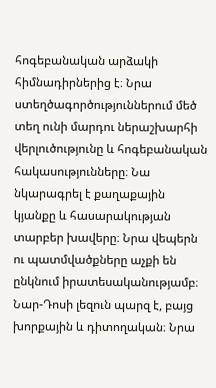հոգեբանական արձակի հիմնադիրներից է։ Նրա ստեղծագործություններում մեծ տեղ ունի մարդու ներաշխարհի վերլուծությունը և հոգեբանական հակասությունները։ Նա նկարագրել է քաղաքային կյանքը և հասարակության տարբեր խավերը։ Նրա վեպերն ու պատմվածքները աչքի են ընկնում իրատեսականությամբ։ Նար-Դոսի լեզուն պարզ է, բայց խորքային և դիտողական։ Նրա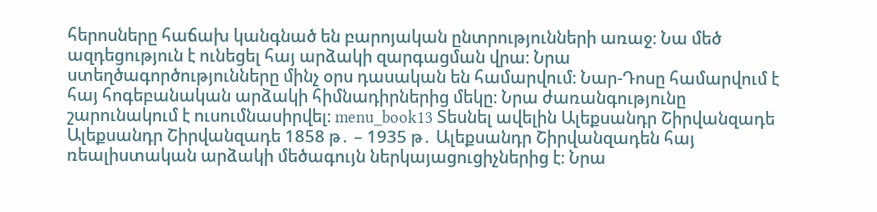հերոսները հաճախ կանգնած են բարոյական ընտրությունների առաջ։ Նա մեծ ազդեցություն է ունեցել հայ արձակի զարգացման վրա։ Նրա ստեղծագործությունները մինչ օրս դասական են համարվում։ Նար-Դոսը համարվում է հայ հոգեբանական արձակի հիմնադիրներից մեկը։ Նրա ժառանգությունը շարունակում է ուսումնասիրվել։ menu_book13 Տեսնել ավելին Ալեքսանդր Շիրվանզադե Ալեքսանդր Շիրվանզադե 1858 թ․ – 1935 թ․ Ալեքսանդր Շիրվանզադեն հայ ռեալիստական արձակի մեծագույն ներկայացուցիչներից է։ Նրա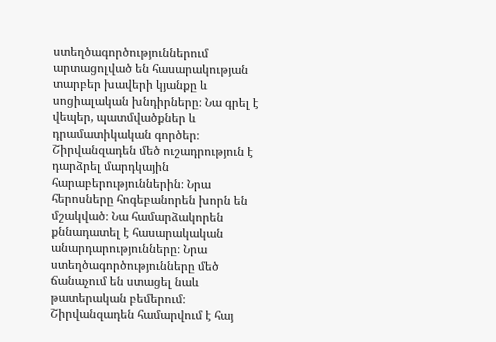ստեղծագործություններում արտացոլված են հասարակության տարբեր խավերի կյանքը և սոցիալական խնդիրները։ Նա գրել է վեպեր, պատմվածքներ և դրամատիկական գործեր։ Շիրվանզադեն մեծ ուշադրություն է դարձրել մարդկային հարաբերություններին։ Նրա հերոսները հոգեբանորեն խորն են մշակված։ Նա համարձակորեն քննադատել է հասարակական անարդարությունները։ Նրա ստեղծագործությունները մեծ ճանաչում են ստացել նաև թատերական բեմերում։ Շիրվանզադեն համարվում է հայ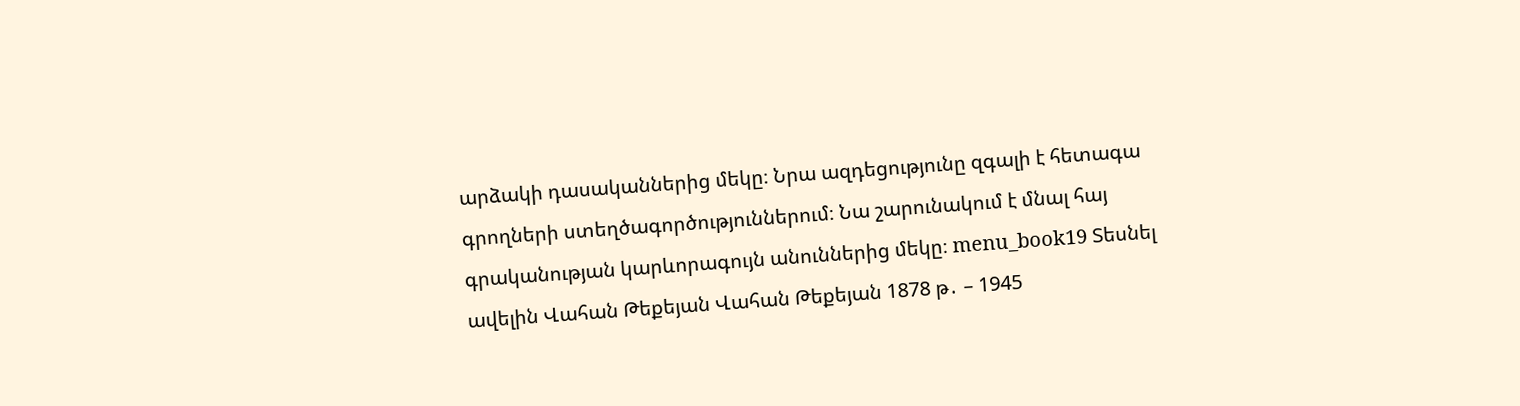արձակի դասականներից մեկը։ Նրա ազդեցությունը զգալի է հետագա գրողների ստեղծագործություններում։ Նա շարունակում է մնալ հայ գրականության կարևորագույն անուններից մեկը։ menu_book19 Տեսնել ավելին Վահան Թեքեյան Վահան Թեքեյան 1878 թ․ – 1945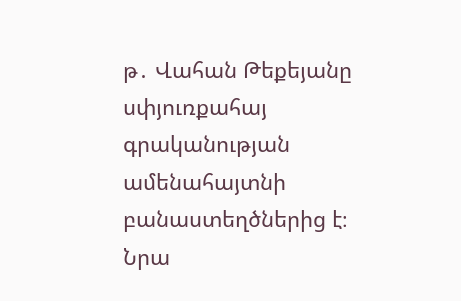թ․ Վահան Թեքեյանը սփյուռքահայ գրականության ամենահայտնի բանաստեղծներից է։ Նրա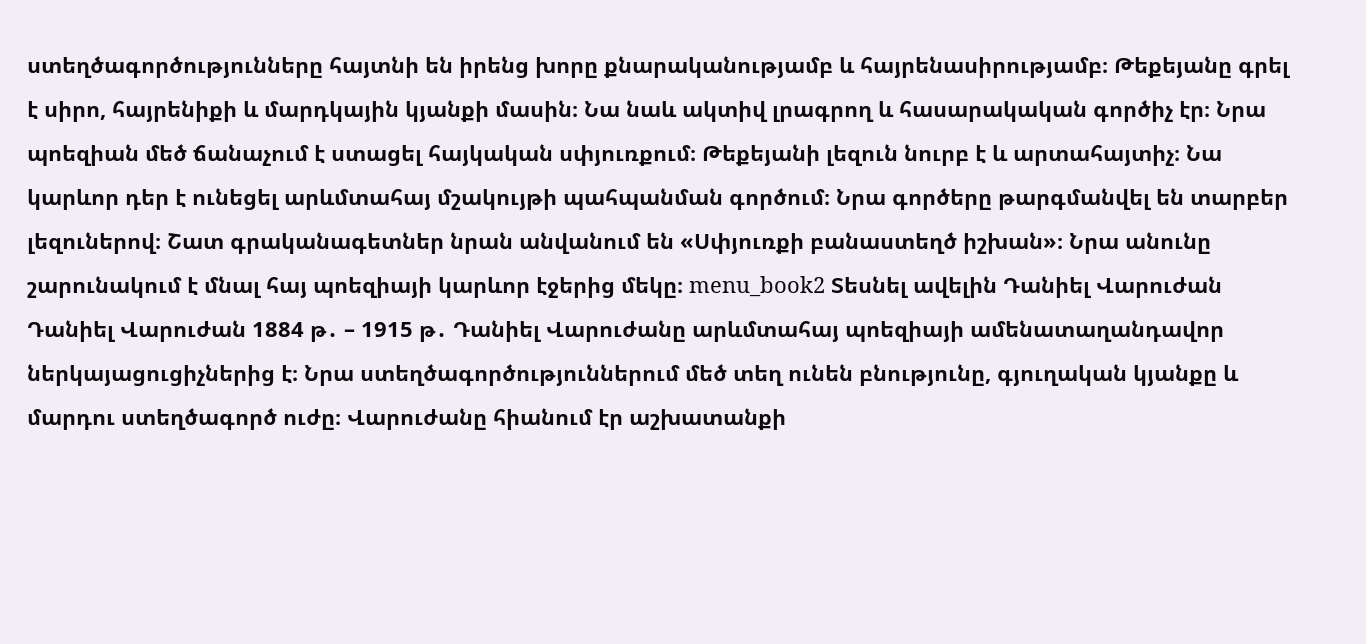ստեղծագործությունները հայտնի են իրենց խորը քնարականությամբ և հայրենասիրությամբ։ Թեքեյանը գրել է սիրո, հայրենիքի և մարդկային կյանքի մասին։ Նա նաև ակտիվ լրագրող և հասարակական գործիչ էր։ Նրա պոեզիան մեծ ճանաչում է ստացել հայկական սփյուռքում։ Թեքեյանի լեզուն նուրբ է և արտահայտիչ։ Նա կարևոր դեր է ունեցել արևմտահայ մշակույթի պահպանման գործում։ Նրա գործերը թարգմանվել են տարբեր լեզուներով։ Շատ գրականագետներ նրան անվանում են «Սփյուռքի բանաստեղծ իշխան»։ Նրա անունը շարունակում է մնալ հայ պոեզիայի կարևոր էջերից մեկը։ menu_book2 Տեսնել ավելին Դանիել Վարուժան Դանիել Վարուժան 1884 թ․ – 1915 թ․ Դանիել Վարուժանը արևմտահայ պոեզիայի ամենատաղանդավոր ներկայացուցիչներից է։ Նրա ստեղծագործություններում մեծ տեղ ունեն բնությունը, գյուղական կյանքը և մարդու ստեղծագործ ուժը։ Վարուժանը հիանում էր աշխատանքի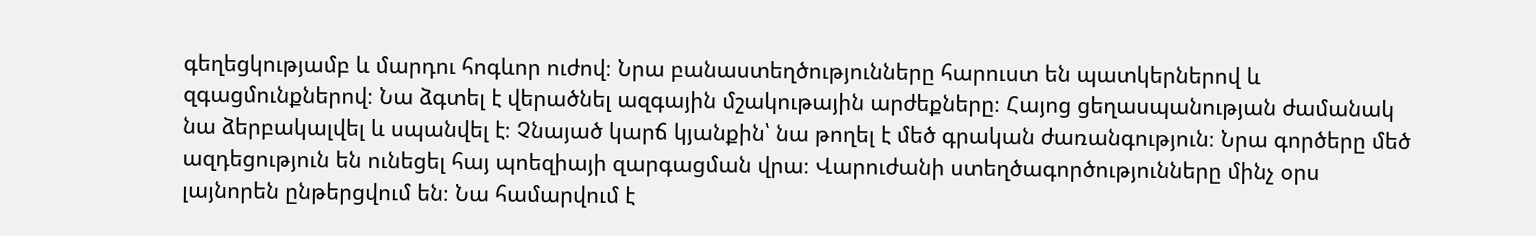գեղեցկությամբ և մարդու հոգևոր ուժով։ Նրա բանաստեղծությունները հարուստ են պատկերներով և զգացմունքներով։ Նա ձգտել է վերածնել ազգային մշակութային արժեքները։ Հայոց ցեղասպանության ժամանակ նա ձերբակալվել և սպանվել է։ Չնայած կարճ կյանքին՝ նա թողել է մեծ գրական ժառանգություն։ Նրա գործերը մեծ ազդեցություն են ունեցել հայ պոեզիայի զարգացման վրա։ Վարուժանի ստեղծագործությունները մինչ օրս լայնորեն ընթերցվում են։ Նա համարվում է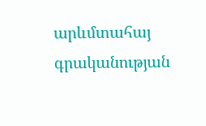արևմտահայ գրականության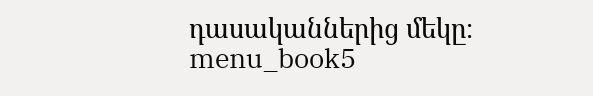դասականներից մեկը։ menu_book5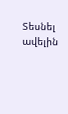Տեսնել ավելին